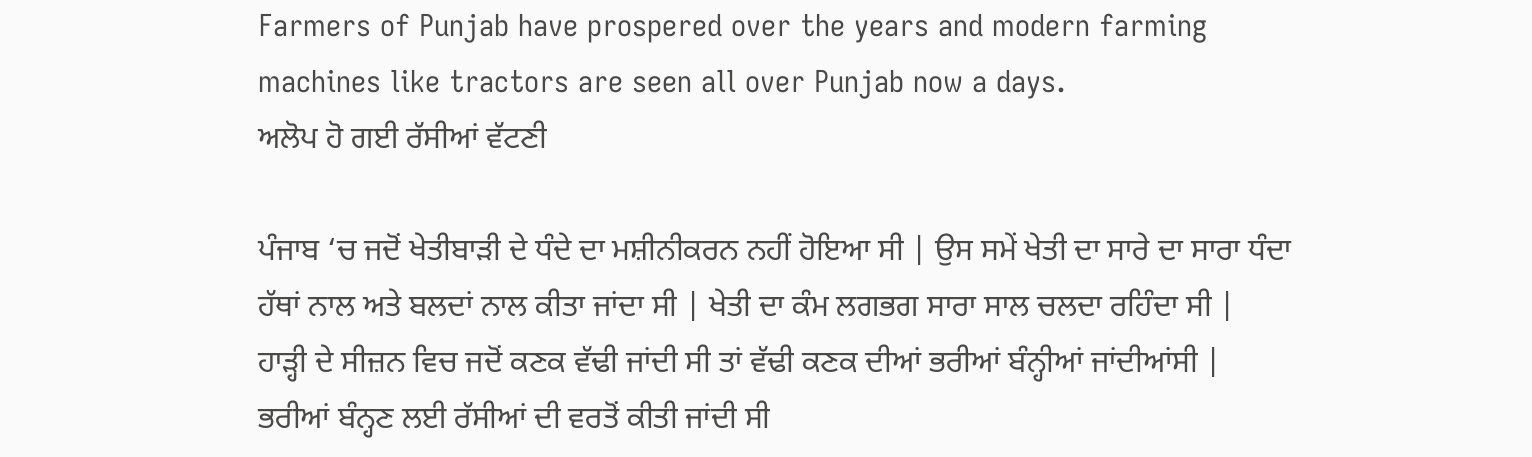Farmers of Punjab have prospered over the years and modern farming machines like tractors are seen all over Punjab now a days.
ਅਲੋਪ ਹੋ ਗਈ ਰੱਸੀਆਂ ਵੱਟਣੀ

ਪੰਜਾਬ ‘ਚ ਜਦੋਂ ਖੇਤੀਬਾੜੀ ਦੇ ਧੰਦੇ ਦਾ ਮਸ਼ੀਨੀਕਰਨ ਨਹੀਂ ਹੋਇਆ ਸੀ | ਉਸ ਸਮੇਂ ਖੇਤੀ ਦਾ ਸਾਰੇ ਦਾ ਸਾਰਾ ਧੰਦਾ ਹੱਥਾਂ ਨਾਲ ਅਤੇ ਬਲਦਾਂ ਨਾਲ ਕੀਤਾ ਜਾਂਦਾ ਸੀ | ਖੇਤੀ ਦਾ ਕੰਮ ਲਗਭਗ ਸਾਰਾ ਸਾਲ ਚਲਦਾ ਰਹਿੰਦਾ ਸੀ | ਹਾੜ੍ਹੀ ਦੇ ਸੀਜ਼ਨ ਵਿਚ ਜਦੋਂ ਕਣਕ ਵੱਢੀ ਜਾਂਦੀ ਸੀ ਤਾਂ ਵੱਢੀ ਕਣਕ ਦੀਆਂ ਭਰੀਆਂ ਬੰਨ੍ਹੀਆਂ ਜਾਂਦੀਆਂਸੀ | ਭਰੀਆਂ ਬੰਨ੍ਹਣ ਲਈ ਰੱਸੀਆਂ ਦੀ ਵਰਤੋਂ ਕੀਤੀ ਜਾਂਦੀ ਸੀ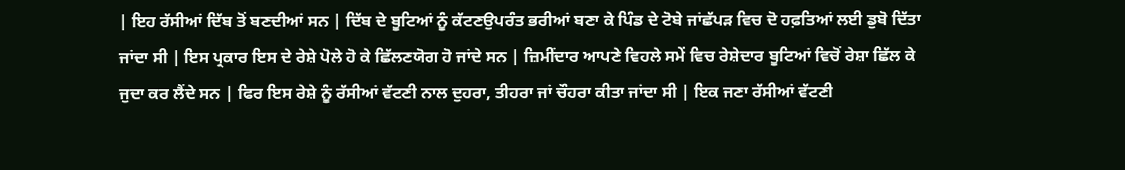| ਇਹ ਰੱਸੀਆਂ ਦਿੱਬ ਤੋਂ ਬਣਦੀਆਂ ਸਨ | ਦਿੱਬ ਦੇ ਬੂਟਿਆਂ ਨੂੰ ਕੱਟਣਉਪਰੰਤ ਭਰੀਆਂ ਬਣਾ ਕੇ ਪਿੰਡ ਦੇ ਟੋਬੇ ਜਾਂਛੱਪੜ ਵਿਚ ਦੋ ਹਫ਼ਤਿਆਂ ਲਈ ਡੁਬੋ ਦਿੱਤਾ ਜਾਂਦਾ ਸੀ | ਇਸ ਪ੍ਰਕਾਰ ਇਸ ਦੇ ਰੇਸ਼ੇ ਪੋਲੇ ਹੋ ਕੇ ਛਿੱਲਣਯੋਗ ਹੋ ਜਾਂਦੇ ਸਨ | ਜ਼ਿਮੀਂਦਾਰ ਆਪਣੇ ਵਿਹਲੇ ਸਮੇਂ ਵਿਚ ਰੇਸ਼ੇਦਾਰ ਬੂਟਿਆਂ ਵਿਚੋਂ ਰੇਸ਼ਾ ਛਿੱਲ ਕੇ ਜੁਦਾ ਕਰ ਲੈਂਦੇ ਸਨ | ਫਿਰ ਇਸ ਰੇਸ਼ੇ ਨੂੰ ਰੱਸੀਆਂ ਵੱਟਣੀ ਨਾਲ ਦੁਹਰਾ, ਤੀਹਰਾ ਜਾਂ ਚੌਹਰਾ ਕੀਤਾ ਜਾਂਦਾ ਸੀ | ਇਕ ਜਣਾ ਰੱਸੀਆਂ ਵੱਟਣੀ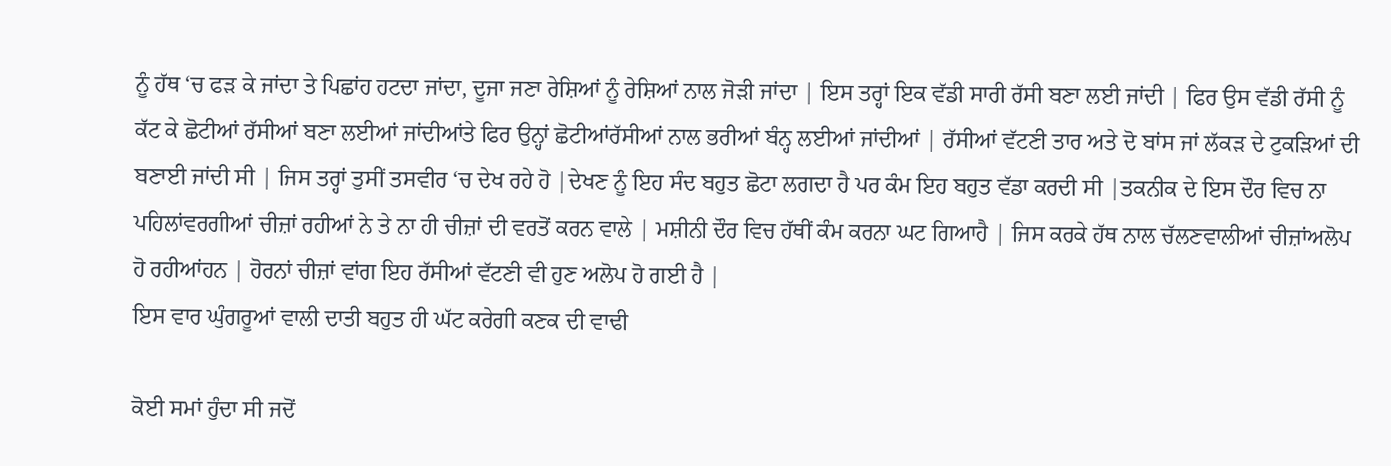ਨੂੰ ਹੱਥ ‘ਚ ਫੜ ਕੇ ਜਾਂਦਾ ਤੇ ਪਿਛਾਂਹ ਹਟਦਾ ਜਾਂਦਾ, ਦੂਜਾ ਜਣਾ ਰੇਸ਼ਿਆਂ ਨੂੰ ਰੇਸ਼ਿਆਂ ਨਾਲ ਜੋੜੀ ਜਾਂਦਾ | ਇਸ ਤਰ੍ਹਾਂ ਇਕ ਵੱਡੀ ਸਾਰੀ ਰੱਸੀ ਬਣਾ ਲਈ ਜਾਂਦੀ | ਫਿਰ ਉਸ ਵੱਡੀ ਰੱਸੀ ਨੂੰ ਕੱਟ ਕੇ ਛੋਟੀਆਂ ਰੱਸੀਆਂ ਬਣਾ ਲਈਆਂ ਜਾਂਦੀਆਂਤੇ ਫਿਰ ਉਨ੍ਹਾਂ ਛੋਟੀਆਂਰੱਸੀਆਂ ਨਾਲ ਭਰੀਆਂ ਬੰਨ੍ਹ ਲਈਆਂ ਜਾਂਦੀਆਂ | ਰੱਸੀਆਂ ਵੱਟਣੀ ਤਾਰ ਅਤੇ ਦੋ ਬਾਂਸ ਜਾਂ ਲੱਕੜ ਦੇ ਟੁਕੜਿਆਂ ਦੀ ਬਣਾਈ ਜਾਂਦੀ ਸੀ | ਜਿਸ ਤਰ੍ਹਾਂ ਤੁਸੀਂ ਤਸਵੀਰ ‘ਚ ਦੇਖ ਰਹੇ ਹੋ |ਦੇਖਣ ਨੂੰ ਇਹ ਸੰਦ ਬਹੁਤ ਛੋਟਾ ਲਗਦਾ ਹੈ ਪਰ ਕੰਮ ਇਹ ਬਹੁਤ ਵੱਡਾ ਕਰਦੀ ਸੀ |ਤਕਨੀਕ ਦੇ ਇਸ ਦੌਰ ਵਿਚ ਨਾ ਪਹਿਲਾਂਵਰਗੀਆਂ ਚੀਜ਼ਾਂ ਰਹੀਆਂ ਨੇ ਤੇ ਨਾ ਹੀ ਚੀਜ਼ਾਂ ਦੀ ਵਰਤੋਂ ਕਰਨ ਵਾਲੇ | ਮਸ਼ੀਨੀ ਦੌਰ ਵਿਚ ਹੱਥੀਂ ਕੰਮ ਕਰਨਾ ਘਟ ਗਿਆਹੈ | ਜਿਸ ਕਰਕੇ ਹੱਥ ਨਾਲ ਚੱਲਣਵਾਲੀਆਂ ਚੀਜ਼ਾਂਅਲੋਪ ਹੋ ਰਹੀਆਂਹਨ | ਹੋਰਨਾਂ ਚੀਜ਼ਾਂ ਵਾਂਗ ਇਹ ਰੱਸੀਆਂ ਵੱਟਣੀ ਵੀ ਹੁਣ ਅਲੋਪ ਹੋ ਗਈ ਹੈ |
ਇਸ ਵਾਰ ਘੁੰਗਰੂਆਂ ਵਾਲੀ ਦਾਤੀ ਬਹੁਤ ਹੀ ਘੱਟ ਕਰੇਗੀ ਕਣਕ ਦੀ ਵਾਢੀ

ਕੋਈ ਸਮਾਂ ਹੁੰਦਾ ਸੀ ਜਦੋਂ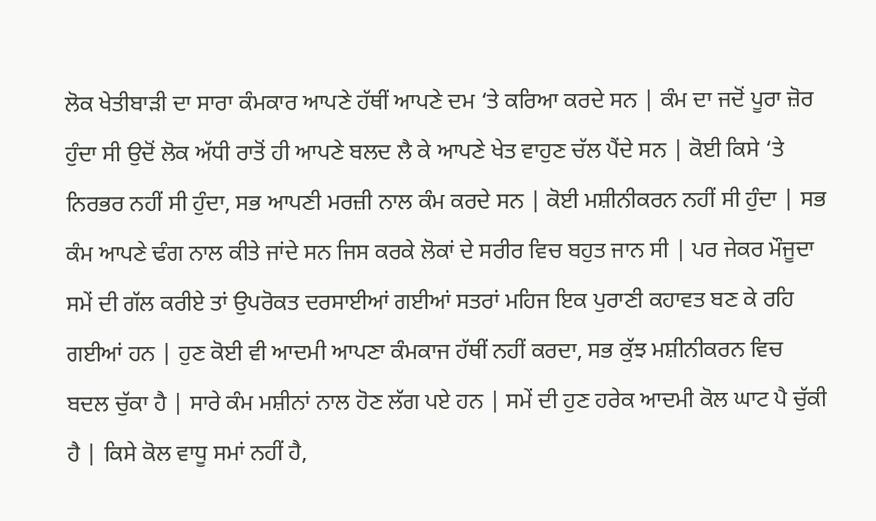ਲੋਕ ਖੇਤੀਬਾੜੀ ਦਾ ਸਾਰਾ ਕੰਮਕਾਰ ਆਪਣੇ ਹੱਥੀਂ ਆਪਣੇ ਦਮ ‘ਤੇ ਕਰਿਆ ਕਰਦੇ ਸਨ | ਕੰਮ ਦਾ ਜਦੋਂ ਪੂਰਾ ਜ਼ੋਰ ਹੁੰਦਾ ਸੀ ਉਦੋਂ ਲੋਕ ਅੱਧੀ ਰਾਤੋਂ ਹੀ ਆਪਣੇ ਬਲਦ ਲੈ ਕੇ ਆਪਣੇ ਖੇਤ ਵਾਹੁਣ ਚੱਲ ਪੈਂਦੇ ਸਨ | ਕੋਈ ਕਿਸੇ ‘ਤੇ ਨਿਰਭਰ ਨਹੀਂ ਸੀ ਹੁੰਦਾ, ਸਭ ਆਪਣੀ ਮਰਜ਼ੀ ਨਾਲ ਕੰਮ ਕਰਦੇ ਸਨ | ਕੋਈ ਮਸ਼ੀਨੀਕਰਨ ਨਹੀਂ ਸੀ ਹੁੰਦਾ | ਸਭ ਕੰਮ ਆਪਣੇ ਢੰਗ ਨਾਲ ਕੀਤੇ ਜਾਂਦੇ ਸਨ ਜਿਸ ਕਰਕੇ ਲੋਕਾਂ ਦੇ ਸਰੀਰ ਵਿਚ ਬਹੁਤ ਜਾਨ ਸੀ | ਪਰ ਜੇਕਰ ਮੌਜੂਦਾ ਸਮੇਂ ਦੀ ਗੱਲ ਕਰੀਏ ਤਾਂ ਉਪਰੋਕਤ ਦਰਸਾਈਆਂ ਗਈਆਂ ਸਤਰਾਂ ਮਹਿਜ ਇਕ ਪੁਰਾਣੀ ਕਹਾਵਤ ਬਣ ਕੇ ਰਹਿ ਗਈਆਂ ਹਨ | ਹੁਣ ਕੋਈ ਵੀ ਆਦਮੀ ਆਪਣਾ ਕੰਮਕਾਜ ਹੱਥੀਂ ਨਹੀਂ ਕਰਦਾ, ਸਭ ਕੁੱਝ ਮਸ਼ੀਨੀਕਰਨ ਵਿਚ ਬਦਲ ਚੁੱਕਾ ਹੈ | ਸਾਰੇ ਕੰਮ ਮਸ਼ੀਨਾਂ ਨਾਲ ਹੋਣ ਲੱਗ ਪਏ ਹਨ | ਸਮੇਂ ਦੀ ਹੁਣ ਹਰੇਕ ਆਦਮੀ ਕੋਲ ਘਾਟ ਪੈ ਚੁੱਕੀ ਹੈ | ਕਿਸੇ ਕੋਲ ਵਾਧੂ ਸਮਾਂ ਨਹੀਂ ਹੈ,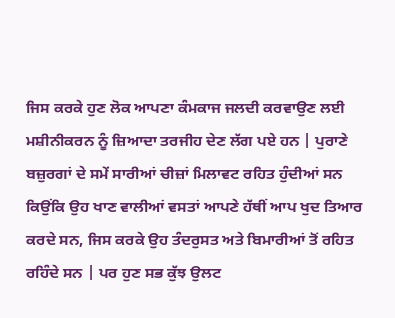ਜਿਸ ਕਰਕੇ ਹੁਣ ਲੋਕ ਆਪਣਾ ਕੰਮਕਾਜ ਜਲਦੀ ਕਰਵਾਉਣ ਲਈ ਮਸ਼ੀਨੀਕਰਨ ਨੂੰ ਜ਼ਿਆਦਾ ਤਰਜੀਹ ਦੇਣ ਲੱਗ ਪਏ ਹਨ | ਪੁਰਾਣੇ ਬਜ਼ੁਰਗਾਂ ਦੇ ਸਮੇਂ ਸਾਰੀਆਂ ਚੀਜ਼ਾਂ ਮਿਲਾਵਟ ਰਹਿਤ ਹੁੰਦੀਆਂ ਸਨ ਕਿਉਂਕਿ ਉਹ ਖਾਣ ਵਾਲੀਆਂ ਵਸਤਾਂ ਆਪਣੇ ਹੱਥੀਂ ਆਪ ਖੁਦ ਤਿਆਰ ਕਰਦੇ ਸਨ, ਜਿਸ ਕਰਕੇ ਉਹ ਤੰਦਰੁਸਤ ਅਤੇ ਬਿਮਾਰੀਆਂ ਤੋਂ ਰਹਿਤ ਰਹਿੰਦੇ ਸਨ | ਪਰ ਹੁਣ ਸਭ ਕੁੱਝ ਉਲਟ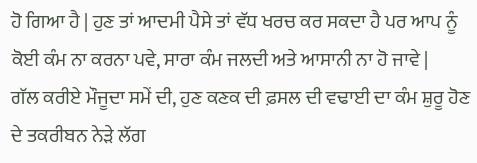ਹੋ ਗਿਆ ਹੈ | ਹੁਣ ਤਾਂ ਆਦਮੀ ਪੈਸੇ ਤਾਂ ਵੱਧ ਖਰਚ ਕਰ ਸਕਦਾ ਹੈ ਪਰ ਆਪ ਨੂੰ ਕੋਈ ਕੰਮ ਨਾ ਕਰਨਾ ਪਵੇ, ਸਾਰਾ ਕੰਮ ਜਲਦੀ ਅਤੇ ਆਸਾਨੀ ਨਾ ਹੋ ਜਾਵੇ |
ਗੱਲ ਕਰੀਏ ਮੌਜੂਦਾ ਸਮੇਂ ਦੀ, ਹੁਣ ਕਣਕ ਦੀ ਫ਼ਸਲ ਦੀ ਵਢਾਈ ਦਾ ਕੰਮ ਸ਼ੁਰੂ ਹੋਣ ਦੇ ਤਕਰੀਬਨ ਨੇੜੇ ਲੱਗ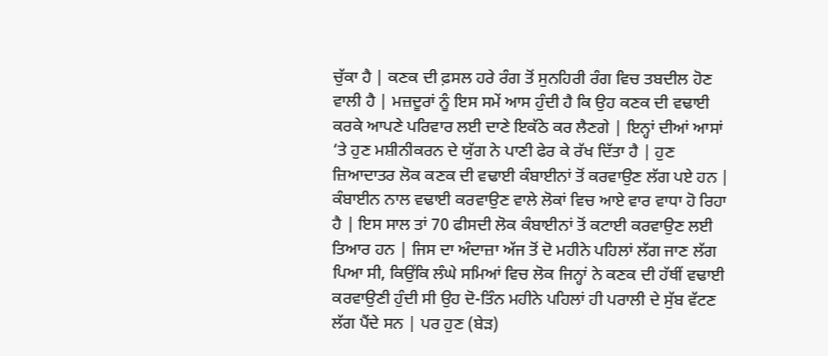ਚੁੱਕਾ ਹੈ | ਕਣਕ ਦੀ ਫ਼ਸਲ ਹਰੇ ਰੰਗ ਤੋਂ ਸੁਨਹਿਰੀ ਰੰਗ ਵਿਚ ਤਬਦੀਲ ਹੋਣ ਵਾਲੀ ਹੈ | ਮਜ਼ਦੂਰਾਂ ਨੂੰ ਇਸ ਸਮੇਂ ਆਸ ਹੁੰਦੀ ਹੈ ਕਿ ਉਹ ਕਣਕ ਦੀ ਵਢਾਈ ਕਰਕੇ ਆਪਣੇ ਪਰਿਵਾਰ ਲਈ ਦਾਣੇ ਇਕੱਠੇ ਕਰ ਲੈਣਗੇ | ਇਨ੍ਹਾਂ ਦੀਆਂ ਆਸਾਂ ‘ਤੇ ਹੁਣ ਮਸ਼ੀਨੀਕਰਨ ਦੇ ਯੁੱਗ ਨੇ ਪਾਣੀ ਫੇਰ ਕੇ ਰੱਖ ਦਿੱਤਾ ਹੈ | ਹੁਣ ਜ਼ਿਆਦਾਤਰ ਲੋਕ ਕਣਕ ਦੀ ਵਢਾਈ ਕੰਬਾਈਨਾਂ ਤੋਂ ਕਰਵਾਉਣ ਲੱਗ ਪਏ ਹਨ | ਕੰਬਾਈਨ ਨਾਲ ਵਢਾਈ ਕਰਵਾਉਣ ਵਾਲੇ ਲੋਕਾਂ ਵਿਚ ਆਏ ਵਾਰ ਵਾਧਾ ਹੋ ਰਿਹਾ ਹੈ | ਇਸ ਸਾਲ ਤਾਂ 70 ਫੀਸਦੀ ਲੋਕ ਕੰਬਾਈਨਾਂ ਤੋਂ ਕਟਾਈ ਕਰਵਾਉਣ ਲਈ ਤਿਆਰ ਹਨ | ਜਿਸ ਦਾ ਅੰਦਾਜ਼ਾ ਅੱਜ ਤੋਂ ਦੋ ਮਹੀਨੇ ਪਹਿਲਾਂ ਲੱਗ ਜਾਣ ਲੱਗ ਪਿਆ ਸੀ, ਕਿਉਂਕਿ ਲੰਘੇ ਸਮਿਆਂ ਵਿਚ ਲੋਕ ਜਿਨ੍ਹਾਂ ਨੇ ਕਣਕ ਦੀ ਹੱਥੀਂ ਵਢਾਈ ਕਰਵਾਉਣੀ ਹੁੰਦੀ ਸੀ ਉਹ ਦੋ-ਤਿੰਨ ਮਹੀਨੇ ਪਹਿਲਾਂ ਹੀ ਪਰਾਲੀ ਦੇ ਸੁੱਬ ਵੱਟਣ ਲੱਗ ਪੈਂਦੇ ਸਨ | ਪਰ ਹੁਣ (ਬੇੜ)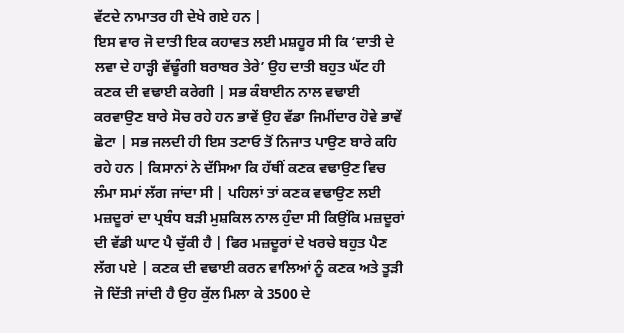ਵੱਟਦੇ ਨਾਮਾਤਰ ਹੀ ਦੇਖੇ ਗਏ ਹਨ |
ਇਸ ਵਾਰ ਜੋ ਦਾਤੀ ਇਕ ਕਹਾਵਤ ਲਈ ਮਸ਼ਹੂਰ ਸੀ ਕਿ ‘ਦਾਤੀ ਦੇ ਲਵਾ ਦੇ ਹਾੜ੍ਹੀ ਵੱਢੂੰਗੀ ਬਰਾਬਰ ਤੇਰੇ’ ਉਹ ਦਾਤੀ ਬਹੁਤ ਘੱਟ ਹੀ ਕਣਕ ਦੀ ਵਢਾਈ ਕਰੇਗੀ | ਸਭ ਕੰਬਾਈਨ ਨਾਲ ਵਢਾਈ ਕਰਵਾਉਣ ਬਾਰੇ ਸੋਚ ਰਹੇ ਹਨ ਭਾਵੇਂ ਉਹ ਵੱਡਾ ਜਿਮੀਂਦਾਰ ਹੋਵੇ ਭਾਵੇਂ ਛੋਟਾ | ਸਭ ਜਲਦੀ ਹੀ ਇਸ ਤਣਾਓ ਤੋਂ ਨਿਜਾਤ ਪਾਉਣ ਬਾਰੇ ਕਹਿ ਰਹੇ ਹਨ | ਕਿਸਾਨਾਂ ਨੇ ਦੱਸਿਆ ਕਿ ਹੱਥੀਂ ਕਣਕ ਵਢਾਉਣ ਵਿਚ ਲੰਮਾ ਸਮਾਂ ਲੱਗ ਜਾਂਦਾ ਸੀ | ਪਹਿਲਾਂ ਤਾਂ ਕਣਕ ਵਢਾਉਣ ਲਈ ਮਜ਼ਦੂਰਾਂ ਦਾ ਪ੍ਰਬੰਧ ਬੜੀ ਮੁਸ਼ਕਿਲ ਨਾਲ ਹੁੰਦਾ ਸੀ ਕਿਉਂਕਿ ਮਜ਼ਦੂਰਾਂ ਦੀ ਵੱਡੀ ਘਾਟ ਪੈ ਚੁੱਕੀ ਹੈ | ਫਿਰ ਮਜ਼ਦੂਰਾਂ ਦੇ ਖਰਚੇ ਬਹੁਤ ਪੈਣ ਲੱਗ ਪਏ | ਕਣਕ ਦੀ ਵਢਾਈ ਕਰਨ ਵਾਲਿਆਂ ਨੂੰ ਕਣਕ ਅਤੇ ਤੂੜੀ ਜੋ ਦਿੱਤੀ ਜਾਂਦੀ ਹੈ ਉਹ ਕੁੱਲ ਮਿਲਾ ਕੇ 3500 ਦੇ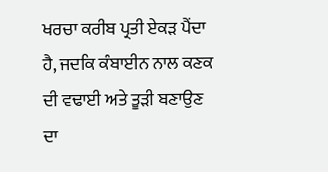ਖਰਚਾ ਕਰੀਬ ਪ੍ਰਤੀ ਏਕੜ ਪੈਂਦਾ ਹੈ, ਜਦਕਿ ਕੰਬਾਈਨ ਨਾਲ ਕਣਕ ਦੀ ਵਢਾਈ ਅਤੇ ਤੂੜੀ ਬਣਾਉਣ ਦਾ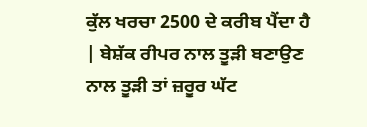ਕੁੱਲ ਖਰਚਾ 2500 ਦੇ ਕਰੀਬ ਪੈਂਦਾ ਹੈ | ਬੇਸ਼ੱਕ ਰੀਪਰ ਨਾਲ ਤੂੜੀ ਬਣਾਉਣ ਨਾਲ ਤੂੜੀ ਤਾਂ ਜ਼ਰੂਰ ਘੱਟ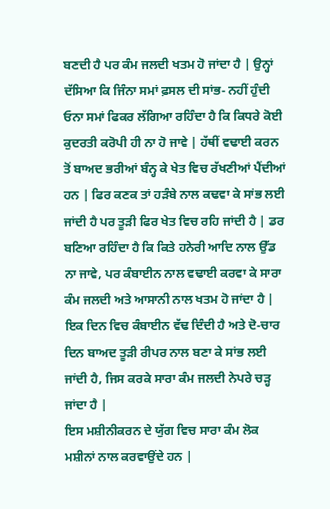ਬਣਦੀ ਹੈ ਪਰ ਕੰਮ ਜਲਦੀ ਖਤਮ ਹੋ ਜਾਂਦਾ ਹੈ | ਉਨ੍ਹਾਂ ਦੱਸਿਆ ਕਿ ਜਿੰਨਾ ਸਮਾਂ ਫ਼ਸਲ ਦੀ ਸਾਂਭ- ਨਹੀਂ ਹੁੰਦੀ ਓਨਾ ਸਮਾਂ ਫਿਕਰ ਲੱਗਿਆ ਰਹਿੰਦਾ ਹੈ ਕਿ ਕਿਧਰੇ ਕੋਈ ਕੁਦਰਤੀ ਕਰੋਪੀ ਹੀ ਨਾ ਹੋ ਜਾਵੇ | ਹੱਥੀਂ ਵਢਾਈ ਕਰਨ ਤੋਂ ਬਾਅਦ ਭਰੀਆਂ ਬੰਨ੍ਹ ਕੇ ਖੇਤ ਵਿਚ ਰੱਖਣੀਆਂ ਪੈਂਦੀਆਂ ਹਨ | ਫਿਰ ਕਣਕ ਤਾਂ ਹੜੰਬੇ ਨਾਲ ਕਢਵਾ ਕੇ ਸਾਂਭ ਲਈ ਜਾਂਦੀ ਹੈ ਪਰ ਤੂੜੀ ਫਿਰ ਖੇਤ ਵਿਚ ਰਹਿ ਜਾਂਦੀ ਹੈ | ਡਰ ਬਣਿਆ ਰਹਿੰਦਾ ਹੈ ਕਿ ਕਿਤੇ ਹਨੇਰੀ ਆਦਿ ਨਾਲ ਉੱਡ ਨਾ ਜਾਵੇ, ਪਰ ਕੰਬਾਈਨ ਨਾਲ ਵਢਾਈ ਕਰਵਾ ਕੇ ਸਾਰਾ ਕੰਮ ਜਲਦੀ ਅਤੇ ਆਸਾਨੀ ਨਾਲ ਖਤਮ ਹੋ ਜਾਂਦਾ ਹੈ | ਇਕ ਦਿਨ ਵਿਚ ਕੰਬਾਈਨ ਵੱਢ ਦਿੰਦੀ ਹੈ ਅਤੇ ਦੋ-ਚਾਰ ਦਿਨ ਬਾਅਦ ਤੂੜੀ ਰੀਪਰ ਨਾਲ ਬਣਾ ਕੇ ਸਾਂਭ ਲਈ ਜਾਂਦੀ ਹੈ, ਜਿਸ ਕਰਕੇ ਸਾਰਾ ਕੰਮ ਜਲਦੀ ਨੇਪਰੇ ਚੜ੍ਹ ਜਾਂਦਾ ਹੈ |
ਇਸ ਮਸ਼ੀਨੀਕਰਨ ਦੇ ਯੁੱਗ ਵਿਚ ਸਾਰਾ ਕੰਮ ਲੋਕ ਮਸ਼ੀਨਾਂ ਨਾਲ ਕਰਵਾਉਂਦੇ ਹਨ |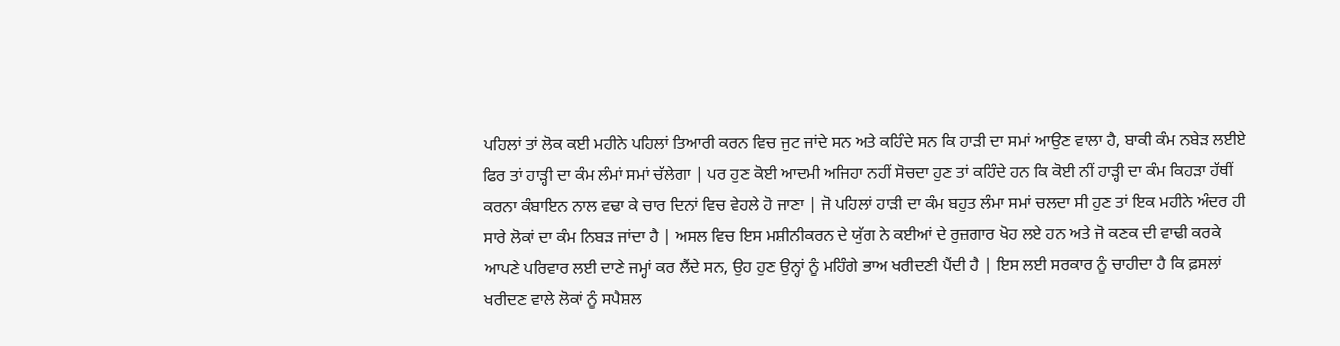ਪਹਿਲਾਂ ਤਾਂ ਲੋਕ ਕਈ ਮਹੀਨੇ ਪਹਿਲਾਂ ਤਿਆਰੀ ਕਰਨ ਵਿਚ ਜੁਟ ਜਾਂਦੇ ਸਨ ਅਤੇ ਕਹਿੰਦੇ ਸਨ ਕਿ ਹਾੜੀ ਦਾ ਸਮਾਂ ਆਉਣ ਵਾਲਾ ਹੈ, ਬਾਕੀ ਕੰਮ ਨਬੇੜ ਲਈਏ ਫਿਰ ਤਾਂ ਹਾੜ੍ਹੀ ਦਾ ਕੰਮ ਲੰਮਾਂ ਸਮਾਂ ਚੱਲੇਗਾ | ਪਰ ਹੁਣ ਕੋਈ ਆਦਮੀ ਅਜਿਹਾ ਨਹੀਂ ਸੋਚਦਾ ਹੁਣ ਤਾਂ ਕਹਿੰਦੇ ਹਨ ਕਿ ਕੋਈ ਨੀਂ ਹਾੜ੍ਹੀ ਦਾ ਕੰਮ ਕਿਹੜਾ ਹੱਥੀਂ ਕਰਨਾ ਕੰਬਾਇਨ ਨਾਲ ਵਢਾ ਕੇ ਚਾਰ ਦਿਨਾਂ ਵਿਚ ਵੇਹਲੇ ਹੋ ਜਾਣਾ | ਜੋ ਪਹਿਲਾਂ ਹਾੜੀ ਦਾ ਕੰਮ ਬਹੁਤ ਲੰਮਾ ਸਮਾਂ ਚਲਦਾ ਸੀ ਹੁਣ ਤਾਂ ਇਕ ਮਹੀਨੇ ਅੰਦਰ ਹੀ ਸਾਰੇ ਲੋਕਾਂ ਦਾ ਕੰਮ ਨਿਬੜ ਜਾਂਦਾ ਹੈ | ਅਸਲ ਵਿਚ ਇਸ ਮਸ਼ੀਨੀਕਰਨ ਦੇ ਯੁੱਗ ਨੇ ਕਈਆਂ ਦੇ ਰੁਜ਼ਗਾਰ ਖੋਹ ਲਏ ਹਨ ਅਤੇ ਜੋ ਕਣਕ ਦੀ ਵਾਢੀ ਕਰਕੇ ਆਪਣੇ ਪਰਿਵਾਰ ਲਈ ਦਾਣੇ ਜਮ੍ਹਾਂ ਕਰ ਲੈਂਦੇ ਸਨ, ਉਹ ਹੁਣ ਉਨ੍ਹਾਂ ਨੂੰ ਮਹਿੰਗੇ ਭਾਅ ਖਰੀਦਣੀ ਪੈਂਦੀ ਹੈ | ਇਸ ਲਈ ਸਰਕਾਰ ਨੂੰ ਚਾਹੀਦਾ ਹੈ ਕਿ ਫ਼ਸਲਾਂ ਖਰੀਦਣ ਵਾਲੇ ਲੋਕਾਂ ਨੂੰ ਸਪੈਸ਼ਲ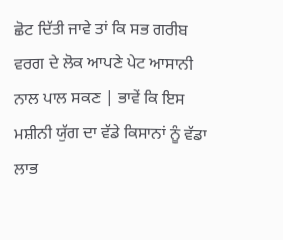ਛੋਟ ਦਿੱਤੀ ਜਾਵੇ ਤਾਂ ਕਿ ਸਭ ਗਰੀਬ ਵਰਗ ਦੇ ਲੋਕ ਆਪਣੇ ਪੇਟ ਆਸਾਨੀ ਨਾਲ ਪਾਲ ਸਕਣ | ਭਾਵੇਂ ਕਿ ਇਸ ਮਸ਼ੀਨੀ ਯੁੱਗ ਦਾ ਵੱਡੇ ਕਿਸਾਨਾਂ ਨੂੰ ਵੱਡਾ ਲਾਭ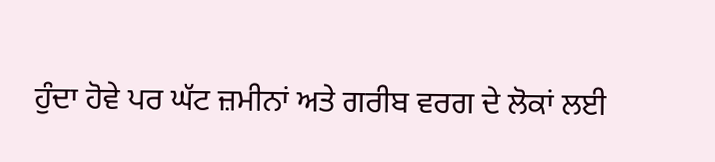ਹੁੰਦਾ ਹੋਵੇ ਪਰ ਘੱਟ ਜ਼ਮੀਨਾਂ ਅਤੇ ਗਰੀਬ ਵਰਗ ਦੇ ਲੋਕਾਂ ਲਈ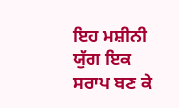ਇਹ ਮਸ਼ੀਨੀ ਯੁੱਗ ਇਕ ਸਰਾਪ ਬਣ ਕੇ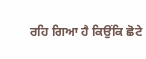ਰਹਿ ਗਿਆ ਹੈ ਕਿਉਂਕਿ ਛੋਟੇ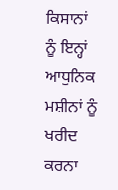ਕਿਸਾਨਾਂ ਨੂੰ ਇਨ੍ਹਾਂ ਆਧੁਨਿਕ ਮਸ਼ੀਨਾਂ ਨੂੰ ਖਰੀਦ ਕਰਨਾ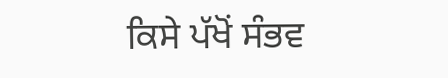ਕਿਸੇ ਪੱਖੋਂ ਸੰਭਵ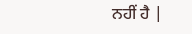ਨਹੀਂ ਹੈ |